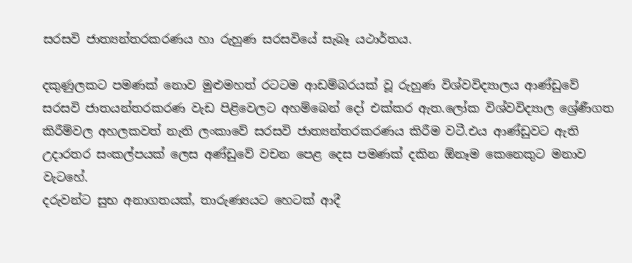සරසවි ජාත්‍යන්තරකරණය හා රුහුණ සරසවියේ සැබෑ යථාර්තය.

දකුණුලකට පමණක් නොව මුළුමහත් රටටම ආඩම්බරයක් වූ රුහුණ විශ්වවිද්‍යාලය ආණ්ඩුවේ සරසවි ජාතයන්තරකරණ වැඩ පිළිවෙලට අහම්බෙන් දෝ එක්කර ඇත.ලෝක විශ්වවිද්‍යාල ශ්‍රේණීගත කිරීම්වල අහලකවත් නැති ලංකාවේ සරසවි ජාත්‍යන්තරකරණය කිරීම වටී.එය ආණ්ඩුවට ඇති උදාරතර සංකල්පයක් ලෙස අණ්ඩුවේ වචන පෙළ දෙස පමණක් දකින ඕනෑම කෙනෙකුට මනාව වැටහේ.
දරුවන්ට සුභ අනාගතයක්, තාරුණ්‍යයට හෙටක් ආදී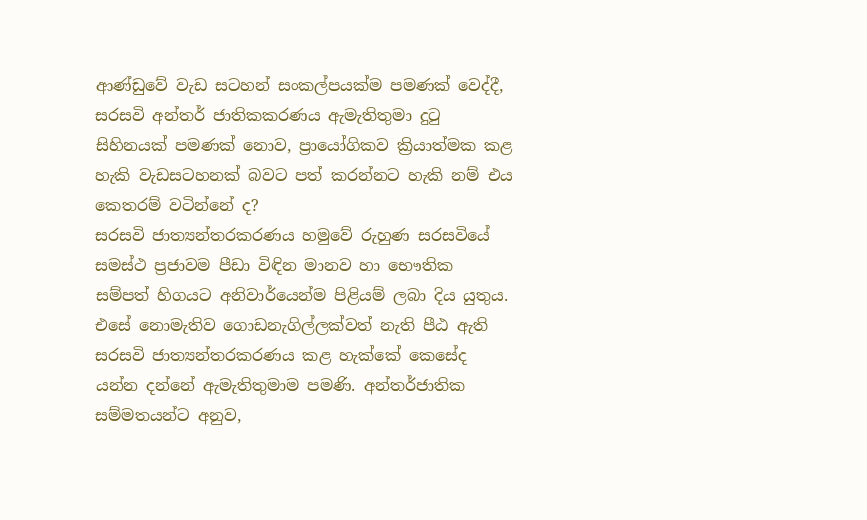ආණ්ඩුවේ වැඩ සටහන් සංකල්පයක්ම පමණක් වෙද්දී, සරසවි අන්තර් ජාතිකකරණය ඇමැතිතුමා දුටු සිහිනයක් පමණක් නොව, ප්‍රායෝගිකව ක්‍රියාත්මක කළ හැකි වැඩසටහනක් බවට පත් කරන්නට හැකි නම් එය කෙතරම් වටින්නේ ද?
සරසවි ජාත්‍යන්තරකරණය හමුවේ රුහුණ සරසවියේ සමස්ථ ප්‍රජාවම පීඩා විඳින මානව හා භෞතික සම්පත් හිගයට අනිවාර්යෙන්ම පිළියම් ලබා දිය යුතුය. එසේ නොමැතිව ගොඩනැගිල්ලක්වත් නැති පීඨ ඇති සරසවි ජාත්‍යන්තරකරණය කළ හැක්කේ කෙසේද යන්න දන්නේ ඇමැතිතුමාම පමණි. අන්තර්ජාතික සම්මතයන්ට අනුව,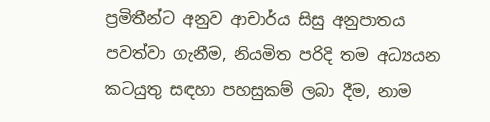ප්‍රමිතීන්ට අනුව ආචාර්ය සිසු අනුපාතය පවත්වා ගැනීම, නියමිත පරිදි තම අධ්‍යයන කටයුතු සඳහා පහසුකම් ලබා දීම, නාම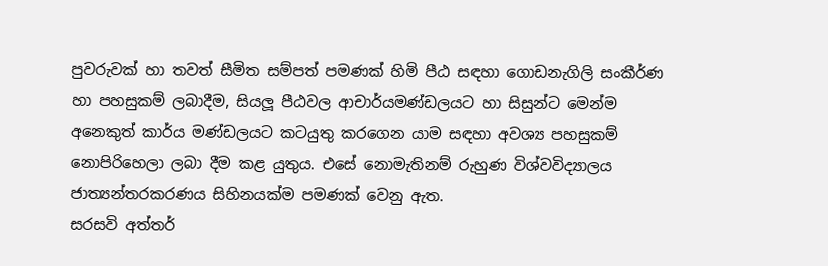පුවරුවක් හා තවත් සීමිත සම්පත් පමණක් හිමි පීඨ සඳහා ගොඩනැගිලි සංකීර්ණ හා පහසුකම් ලබාදීම, සියලූ පීඨවල ආචාර්යමණ්ඩලයට හා සිසුන්ට මෙන්ම අනෙකුත් කාර්ය මණ්ඩලයට කටයුතු කරගෙන යාම සඳහා අවශ්‍ය පහසුකම් නොපිරිහෙලා ලබා දීම කළ යුතුය. එසේ නොමැතිනම් රුහුණ විශ්වවිද්‍යාලය ජාත්‍යන්තරකරණය සිහිනයක්ම පමණක් වෙනු ඇත.
සරසවි අත්තර්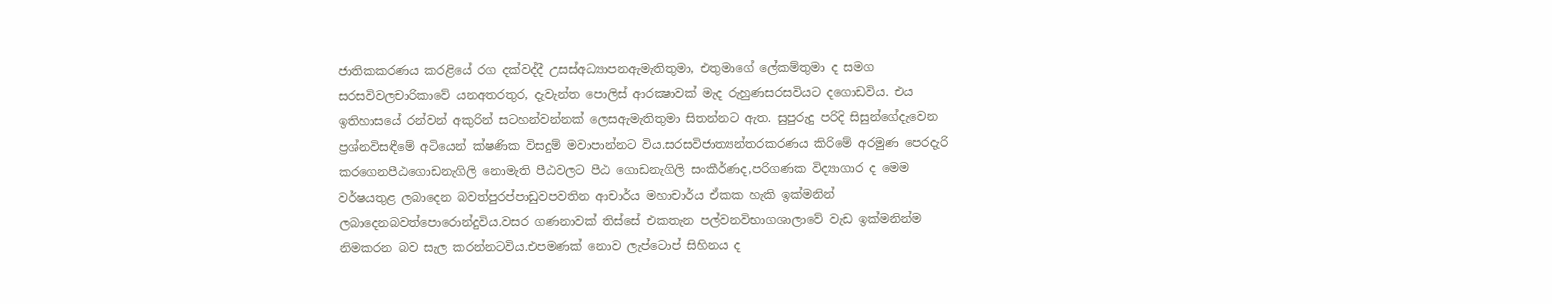ජාතිකකරණය කරළියේ රග දක්වද්දී උසස්අධ්‍යාපනඇමැතිතුමා, එතුමාගේ ලේකම්තුමා ද සමග සරසවිවලචාරිකාවේ යනඅතරතුර, දැවැන්ත පොලිස් ආරක්‍ෂාවක් මැද රුහුණසරසවියට දගොඩවිය. එය ඉතිහාසයේ රන්වන් අකුරින් සටහන්වන්නක් ලෙසඇමැතිතුමා සිතන්නට ඇත. සුපුරුදු පරිදි සිසුන්ගේදැවෙන ප්‍රශ්නවිසඳීමේ අටියෙන් ක්ෂණික විසදුම් මවාපාන්නට විය.සරසවිජාත්‍යන්තරකරණය කිරිමේ අරමුණ පෙරදැරි කරගෙනපීඨගොඩනැගිලි නොමැති පීඨවලට පීඨ ගොඩනැගිලි සංකීර්ණද,පරිගණක විද්‍යාගාර ද මෙම වර්ෂයතුළ ලබාදෙන බවත්පුරප්පාඩුවපවතින ආචාර්ය මහාචාර්ය ඒකක හැකි ඉක්මනින් ලබාදෙනබවත්පොරොන්දුවිය.වසර ගණනාවක් තිස්සේ එකතැන පල්වනවිභාගශාලාවේ වැඩ ඉක්මනින්ම නිමකරන බව සැල කරන්නටවිය.එපමණක් නොව ලැප්ටොප් සිහිනය ද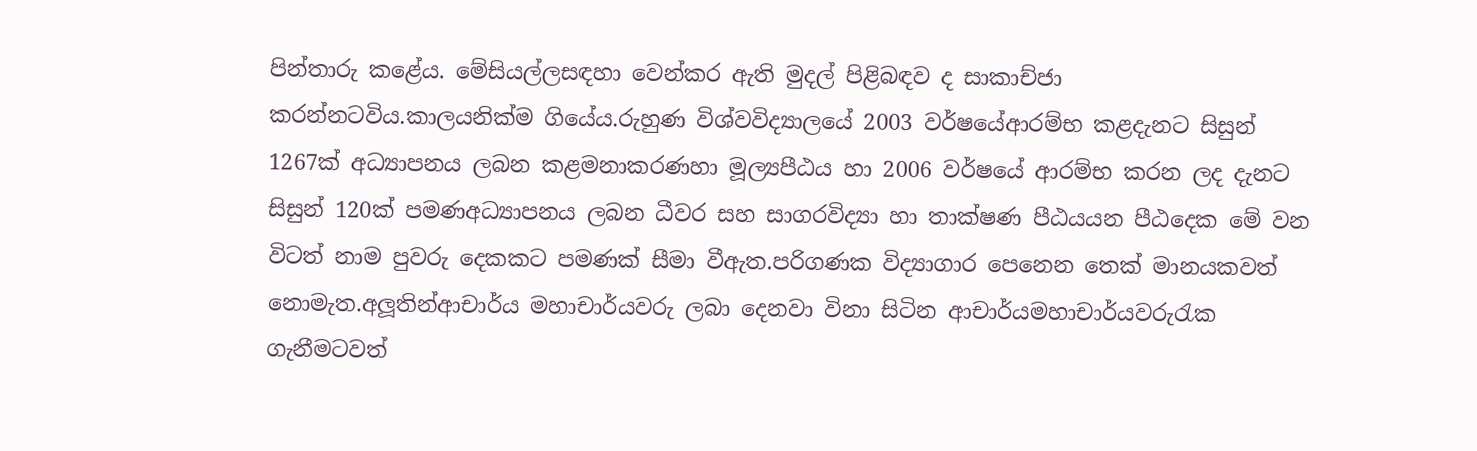පින්තාරු කළේය. මේසියල්ලසඳහා වෙන්කර ඇති මුදල් පිළිබඳව ද සාකාච්ජා කරන්නටවිය.කාලයනික්ම ගියේය.රුහුණ විශ්වවිද්‍යාලයේ 2003 වර්ෂයේආරම්භ කළදැනට සිසුන් 1267ක් අධ්‍යාපනය ලබන කළමනාකරණහා මූල්‍යපීඨය හා 2006 වර්ෂයේ ආරම්භ කරන ලද දැනට සිසුන් 120ක් පමණඅධ්‍යාපනය ලබන ධීවර සහ සාගරවිද්‍යා හා තාක්ෂණ පීඨයයන පීඨදෙක මේ වන විටත් නාම පුවරු දෙකකට පමණක් සීමා වීඇත.පරිගණක විද්‍යාගාර පෙනෙන තෙක් මානයකවත් නොමැත.අලූතින්ආචාර්ය මහාචාර්යවරු ලබා දෙනවා විනා සිටින ආචාර්යමහාචාර්යවරුරැක ගැනීමටවත්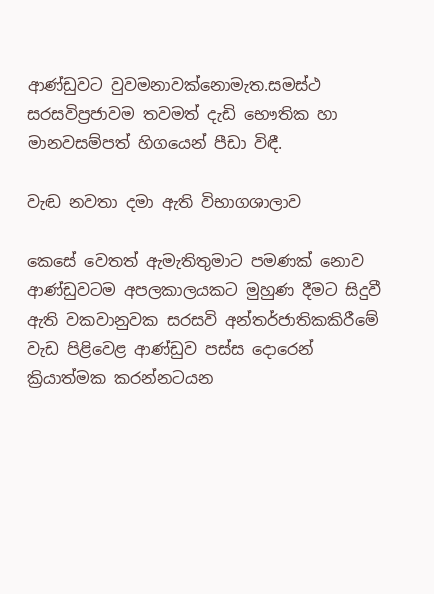ආණ්ඩුවට වුවමනාවක්නොමැත.සමස්ථ සරසවිප්‍රජාවම තවමත් දැඩි භෞතික හා මානවසම්පත් හිගයෙන් පීඩා විඳී.

වැඬ නවතා දමා ඇති විභාගශාලාව

කෙසේ වෙතත් ඇමැතිතුමාට පමණක් නොව ආණ්ඩුවටම අපලකාලයකට මුහුණ දීමට සිදුවී ඇති වකවානුවක සරසවි අන්තර්ජාතිකකිරීමේ වැඩ පිළිවෙළ ආණ්ඩුව පස්ස දොරෙන් ක්‍රියාත්මක කරන්නටයන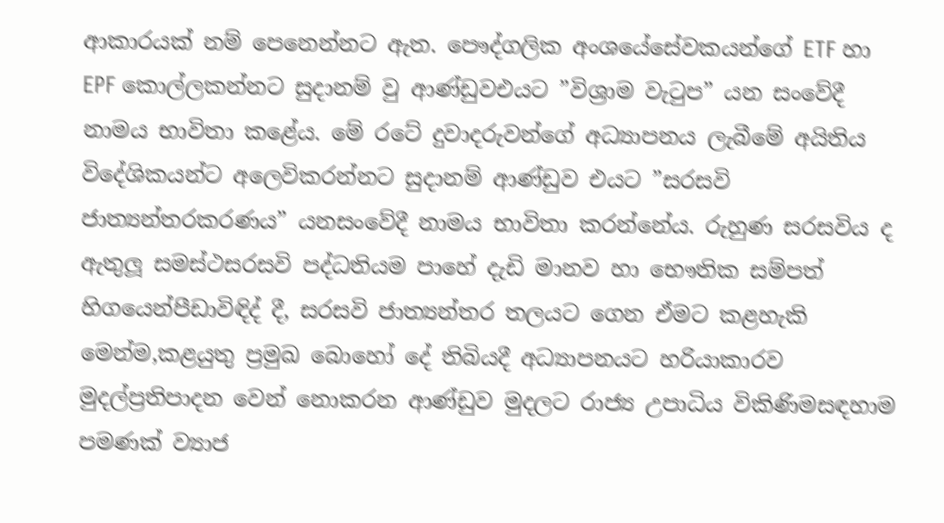ආකාරයක් නම් පෙනෙන්නට ඇත. පෞද්ගලික අංශයේසේවකයන්ගේ ETF හා EPF කොල්ලකන්නට සුදානම් වු ආණ්ඩුවඑයට ”විශ්‍රාම වැටුප” යන සංවේදී නාමය භාවිතා කළේය. මේ රටේ දුවාදරුවන්ගේ අධ්‍යාපනය ලැබීමේ අයිතිය විදේශිකයන්ට අලෙවිකරන්නට සුදානම් ආණ්ඩුව එයට ”සරසවි ජාත්‍යන්තරකරණය” යනසංවේදී නාමය භාවිතා කරන්නේය. රුහුණ සරසවිය ද ඇතුලූ සමස්ථසරසවි පද්ධතියම පාහේ දැඩි මානව හා භෞතික සම්පත් හිගයෙන්පීඩාවිඳිද් දී, සරසවි ජාත්‍යන්තර තලයට ගෙන ඒමට කළහැකි මෙන්ම,කළයුතු ප්‍රමුඛ බොහෝ දේ තිබියදී අධ්‍යාපනයට හරියාකාරව මුදල්ප්‍රතිපාදන වෙන් නොකරන ආණ්ඩුව මුදලට රාජ්‍ය උපාධිය විකිණිමසඳහාම පමණක් ව්‍යාජ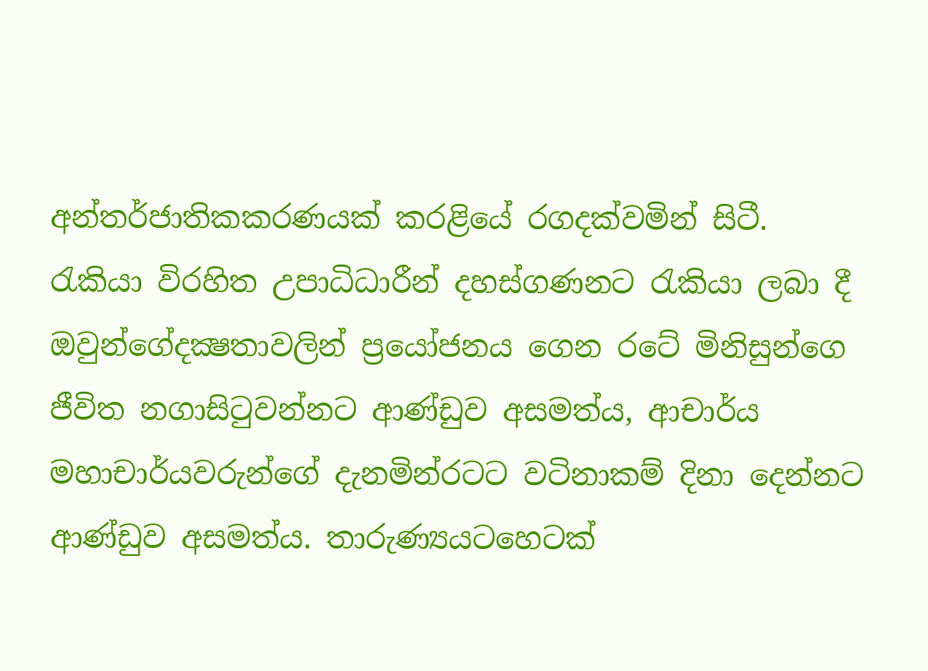අන්තර්ජාතිකකරණයක් කරළියේ රගදක්වමින් සිටී.
රැකියා විරහිත උපාධිධාරීන් දහස්ගණනට රැකියා ලබා දී ඔවුන්ගේදක්‍ෂතාවලින් ප්‍රයෝජනය ගෙන රටේ මිනිසුන්ගෙ ජීවිත නගාසිටුවන්නට ආණ්ඩුව අසමත්ය, ආචාර්ය මහාචාර්යවරුන්ගේ දැනමින්රටට වටිනාකම් දිනා දෙන්නට ආණ්ඩුව අසමත්ය. තාරුණ්‍යයටහෙටක්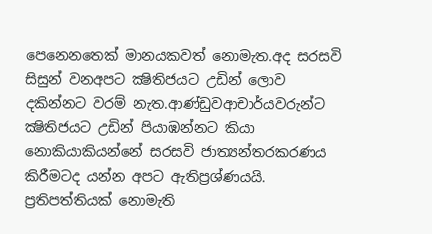පෙනෙනතෙක් මානයකවත් නොමැත.අද සරසවි සිසුන් වනඅපට ක්‍ෂිතිජයට උඩින් ලොව දකින්නට වරම් නැත.ආණ්ඩුවආචාර්යවරුන්ට ක්‍ෂිතිජයට උඩින් පියාඹන්නට කියා නොකියාකියන්නේ සරසවි ජාත්‍යන්තරකරණය කිරීමටද යන්න අපට ඇතිප්‍රශ්ණයයි. ප්‍රතිපත්තියක් නොමැති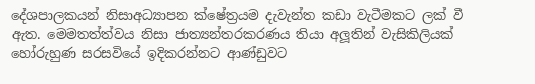දේශපාලකයන් නිසාඅධ්‍යාපන ක්ෂේත්‍රයම දැවැන්ත කඩා වැටීමකට ලක් වී ඇත. මෙමතත්ත්වය නිසා ජාත්‍යන්තරකරණය තියා අලූතින් වැසිකිලියක් හෝරුහුණ සරසවියේ ඉදිකරන්නට ආණ්ඩුවට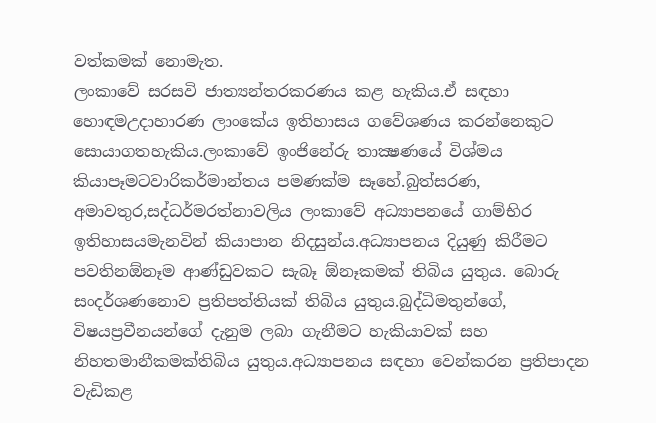වත්කමක් නොමැත.
ලංකාවේ සරසවි ජාත්‍යන්තරකරණය කළ හැකිය.ඒ සඳහා හොඳමඋදාහාරණ ලාංකේය ඉතිහාසය ගවේශණය කරන්නෙකුට සොයාගතහැකිය.ලංකාවේ ඉංජිනේරු තාක්‍ෂණයේ විශ්මය කියාපෑමටවාරිකර්මාන්තය පමණක්ම සෑහේ.බුත්සරණ, අමාවතුර,සද්ධර්මරත්නාවලිය ලංකාවේ අධ්‍යාපනයේ ගාම්භිර ඉතිහාසයමැනවින් කියාපාන නිදසුන්ය.අධ්‍යාපනය දියුණු කිරීමට පවතිනඕනෑම ආණ්ඩුවකට සැබෑ ඕනෑකමක් තිබිය යුතුය. බොරු සංදර්ශණනොව ප්‍රතිපත්තියක් තිබිය යුතුය.බුද්ධිමතුන්ගේ, විෂයප්‍රවීනයන්ගේ දැනුම ලබා ගැනීමට හැකියාවක් සහ නිහතමානීකමක්තිබිය යුතුය.අධ්‍යාපනය සඳහා වෙන්කරන ප්‍රතිපාදන වැඩිකළ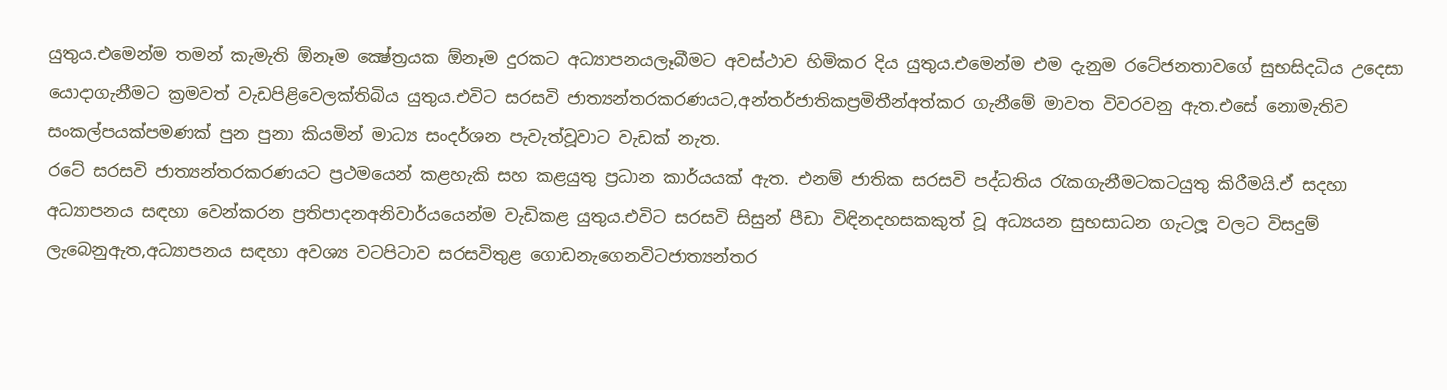යුතුය.එමෙන්ම තමන් කැමැති ඕනෑම ක්‍ෂේත්‍රයක ඕනෑම දුරකට අධ්‍යාපනයලෑබීමට අවස්ථාව හිමිකර දිය යුතුය.එමෙන්ම එම දැනුම රටේජනතාවගේ සුභසිදධිය උදෙසා යොදාගැනීමට ක්‍රමවත් වැඩපිළිවෙලක්තිබිය යුතුය.එවිට සරසවි ජාත්‍යන්තරකරණයට,අන්තර්ජාතිකප්‍රමිතීන්අත්කර ගැනීමේ මාවත විවරවනු ඇත.එසේ නොමැතිව සංකල්පයක්පමණක් පුන පුනා කියමින් මාධ්‍ය සංදර්ශන පැවැත්වූවාට වැඩක් නැත.
රටේ සරසවි ජාත්‍යන්තරකරණයට ප්‍රථමයෙන් කළහැකි සහ කළයුතු ප්‍රධාන කාර්යයක් ඇත. එනම් ජාතික සරසවි පද්ධතිය රැකගැනීමටකටයුතු කිරීමයි.ඒ සදහා අධ්‍යාපනය සඳහා වෙන්කරන ප්‍රතිපාදනඅනිවාර්යයෙන්ම වැඩිකළ යුතුය.එවිට සරසවි සිසුන් පීඩා විඳිනදහසකකුත් වූ අධ්‍යයන සුභසාධන ගැටලූ වලට විසදුම් ලැබෙනුඇත,අධ්‍යාපනය සඳහා අවශ්‍ය වටපිටාව සරසවිතුළ ගොඩනැගෙනවිටජාත්‍යන්තර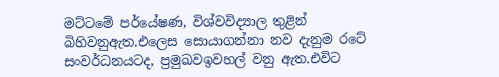මට්ටමේ පර්යේෂණ, විශ්වවිද්‍යාල තුළින් බිහිවනුඇත.එලෙස සොයාගන්නා නව දැනුම රටේ සංවර්ධනයටද, ප්‍රමුඛවඉවහල් වනු ඇත.එවිට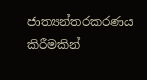ජාත්‍යන්තරකරණය කිරීමකින්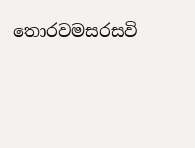තොරවමසරසවි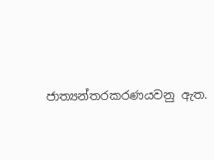ජාත්‍යන්තරකරණයවනු ඇත.